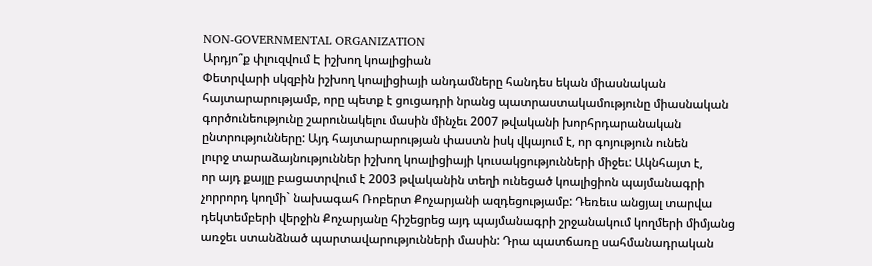NON-GOVERNMENTAL ORGANIZATION
Արդյո՞ք փլուզվում Է իշխող կոալիցիան
Փետրվարի սկզբին իշխող կոալիցիայի անդամները հանդես եկան միասնական
հայտարարությամբ, որը պետք է ցուցադրի նրանց պատրաստակամությունը միասնական
գործունեությունը շարունակելու մասին մինչեւ 2007 թվականի խորհրդարանական
ընտրությունները: Այդ հայտարարության փաստն իսկ վկայում է, որ գոյություն ունեն
լուրջ տարաձայնություններ իշխող կոալիցիայի կուսակցությունների միջեւ: Ակնհայտ է,
որ այդ քայլը բացատրվում է 2003 թվականին տեղի ունեցած կոալիցիոն պայմանագրի
չորրորդ կողմի` նախագահ Ռոբերտ Քոչարյանի ազդեցությամբ: Դեռեւս անցյալ տարվա
դեկտեմբերի վերջին Քոչարյանը հիշեցրեց այդ պայմանագրի շրջանակում կողմերի միմյանց
առջեւ ստանձնած պարտավարությունների մասին: Դրա պատճառը սահմանադրական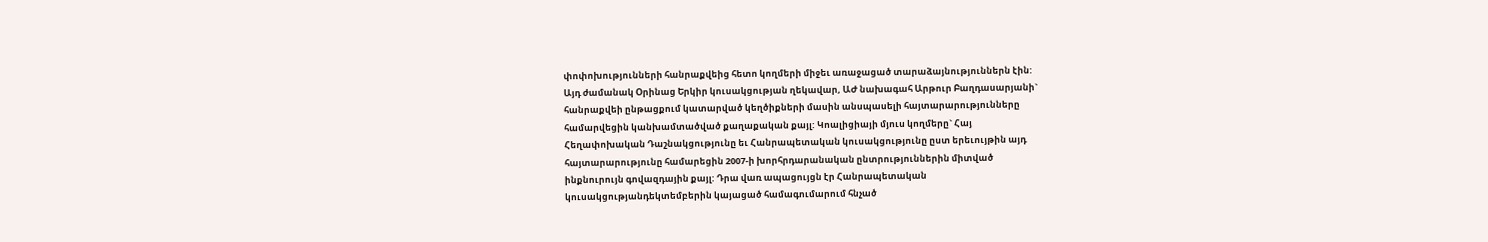փոփոխությունների հանրաքվեից հետո կողմերի միջեւ առաջացած տարաձայնություններն էին:
Այդ ժամանակ Օրինաց Երկիր կուսակցության ղեկավար, ԱԺ նախագահ Արթուր Բաղդասարյանի`
հանրաքվեի ընթացքում կատարված կեղծիքների մասին անսպասելի հայտարարությունները
համարվեցին կանխամտածված քաղաքական քայլ: Կոալիցիայի մյուս կողմերը` Հայ
Հեղափոխական Դաշնակցությունը եւ Հանրապետական կուսակցությունը ըստ երեւույթին այդ
հայտարարությունը համարեցին 2007-ի խորհրդարանական ընտրություններին միտված
ինքնուրույն գովազդային քայլ: Դրա վառ ապացույցն էր Հանրապետական
կուսակցությանդեկտեմբերին կայացած համագումարում հնչած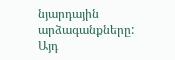նյարդային արձագանքները: Այդ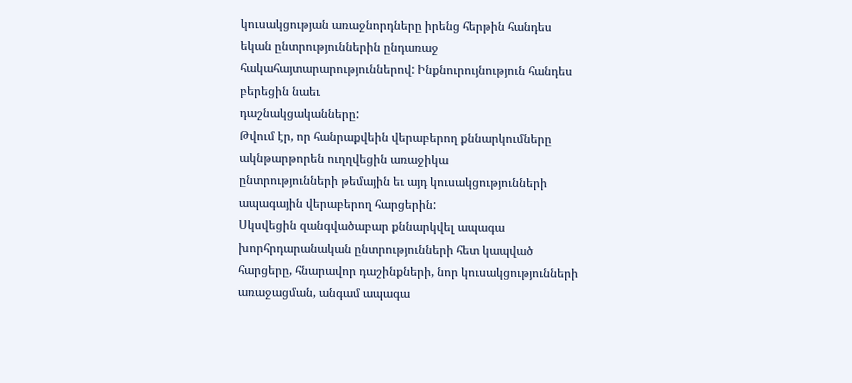կուսակցության առաջնորդները իրենց հերթին հանդես եկան ընտրություններին ընդառաջ
հակահայտարարություններով: Ինքնուրույնություն հանդես բերեցին նաեւ
դաշնակցականները:
Թվում էր, որ հանրաքվեին վերաբերող քննարկումները ակնթարթորեն ուղղվեցին առաջիկա
ընտրությունների թեմային եւ այդ կուսակցությունների ապագային վերաբերող հարցերին:
Սկսվեցին զանգվածաբար քննարկվել ապագա խորհրդարանական ընտրությունների հետ կապված
հարցերը, հնարավոր դաշինքների, նոր կուսակցությունների առաջացման, անգամ ապագա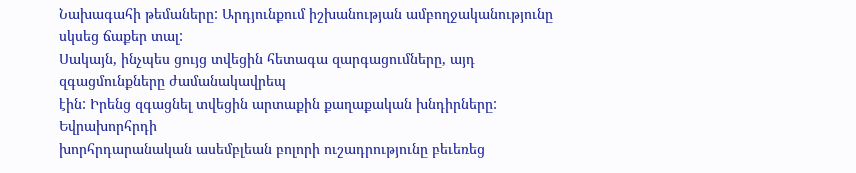Նախագահի թեմաները: Արդյունքում իշխանության ամբողջականությունը սկսեց ճաքեր տալ:
Սակայն, ինչպես ցույց տվեցին հետագա զարգացումները, այդ զգացմունքները ժամանակավրեպ
էին: Իրենց զգացնել տվեցին արտաքին քաղաքական խնդիրները: Եվրախորհրդի
խորհրդարանական ասեմբլեան բոլորի ուշադրությունը բեւեռեց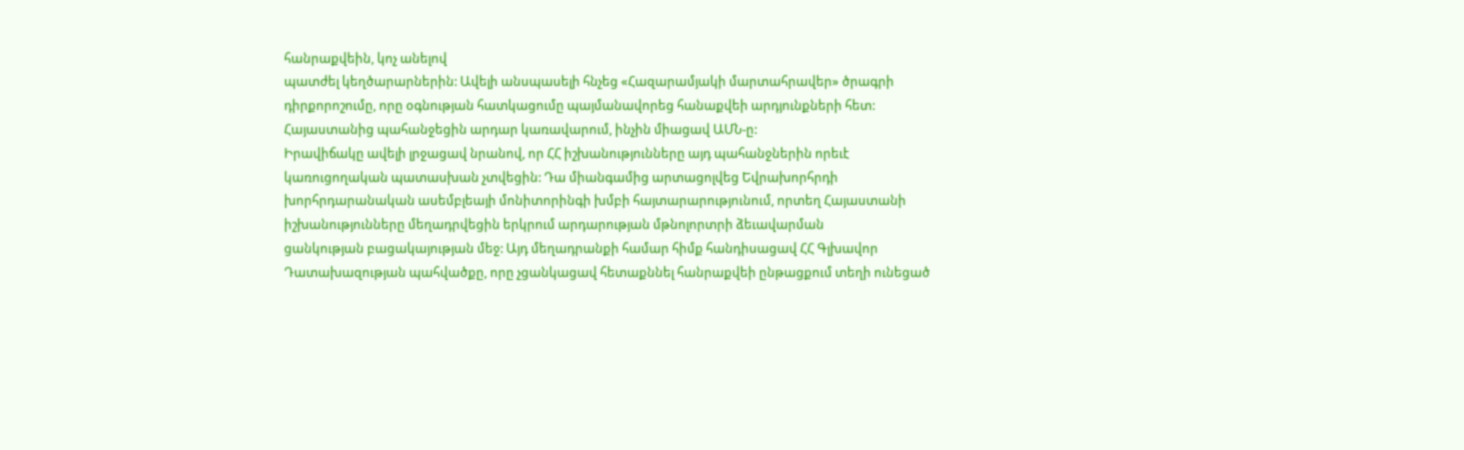հանրաքվեին, կոչ անելով
պատժել կեղծարարներին: Ավելի անսպասելի հնչեց «Հազարամյակի մարտահրավեր» ծրագրի
դիրքորոշումը, որը օգնության հատկացումը պայմանավորեց հանաքվեի արդյունքների հետ:
Հայաստանից պահանջեցին արդար կառավարում, ինչին միացավ ԱՄՆ-ը:
Իրավիճակը ավելի լրջացավ նրանով, որ ՀՀ իշխանությունները այդ պահանջներին որեւէ
կառուցողական պատասխան չտվեցին: Դա միանգամից արտացոլվեց Եվրախորհրդի
խորհրդարանական ասեմբլեայի մոնիտորինգի խմբի հայտարարությունում, որտեղ Հայաստանի
իշխանությունները մեղադրվեցին երկրում արդարության մթնոլորտրի ձեւավարման
ցանկության բացակայության մեջ: Այդ մեղադրանքի համար հիմք հանդիսացավ ՀՀ Գլխավոր
Դատախազության պահվածքը, որը չցանկացավ հետաքննել հանրաքվեի ընթացքում տեղի ունեցած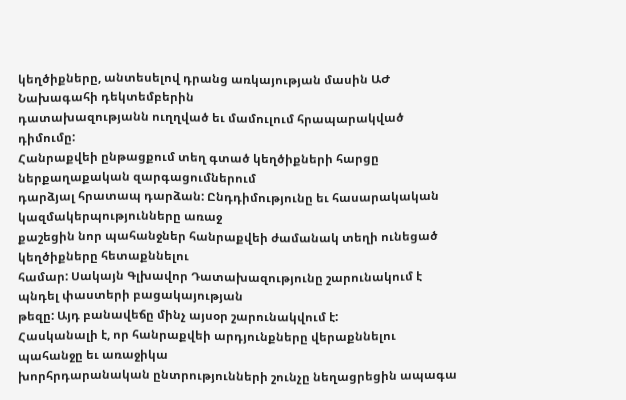կեղծիքները, անտեսելով դրանց առկայության մասին ԱԺ Նախագահի դեկտեմբերին
դատախազությանն ուղղված եւ մամուլում հրապարակված դիմումը:
Հանրաքվեի ընթացքում տեղ գտած կեղծիքների հարցը ներքաղաքական զարգացումներում
դարձյալ հրատապ դարձան: Ընդդիմությունը եւ հասարակական կազմակերպությունները առաջ
քաշեցին նոր պահանջներ հանրաքվեի ժամանակ տեղի ունեցած կեղծիքները հետաքննելու
համար: Սակայն Գլխավոր Դատախազությունը շարունակում է պնդել փաստերի բացակայության
թեզը: Այդ բանավեճը մինչ այսօր շարունակվում է:
Հասկանալի է, որ հանրաքվեի արդյունքները վերաքննելու պահանջը եւ առաջիկա
խորհրդարանական ընտրությունների շունչը նեղացրեցին ապագա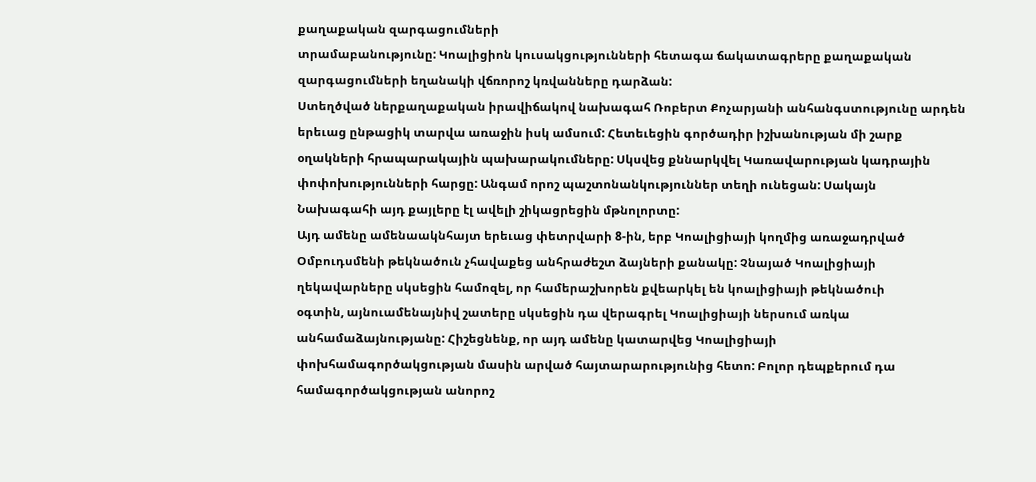քաղաքական զարգացումների
տրամաբանությունը: Կոալիցիոն կուսակցությունների հետագա ճակատագրերը քաղաքական
զարգացումների եղանակի վճռորոշ կռվանները դարձան:
Ստեղծված ներքաղաքական իրավիճակով նախագահ Ռոբերտ Քոչարյանի անհանգստությունը արդեն
երեւաց ընթացիկ տարվա առաջին իսկ ամսում: Հետեւեցին գործադիր իշխանության մի շարք
օղակների հրապարակային պախարակումները: Սկսվեց քննարկվել Կառավարության կադրային
փոփոխությունների հարցը: Անգամ որոշ պաշտոնանկություններ տեղի ունեցան: Սակայն
Նախագահի այդ քայլերը էլ ավելի շիկացրեցին մթնոլորտը:
Այդ ամենը ամենաակնհայտ երեւաց փետրվարի 8-ին, երբ Կոալիցիայի կողմից առաջադրված
Օմբուդսմենի թեկնածուն չհավաքեց անհրաժեշտ ձայների քանակը: Չնայած Կոալիցիայի
ղեկավարները սկսեցին համոզել, որ համերաշխորեն քվեարկել են կոալիցիայի թեկնածուի
օգտին, այնուամենայնիվ շատերը սկսեցին դա վերագրել Կոալիցիայի ներսում առկա
անհամաձայնությանը: Հիշեցնենք, որ այդ ամենը կատարվեց Կոալիցիայի
փոխհամագործակցության մասին արված հայտարարությունից հետո: Բոլոր դեպքերում դա
համագործակցության անորոշ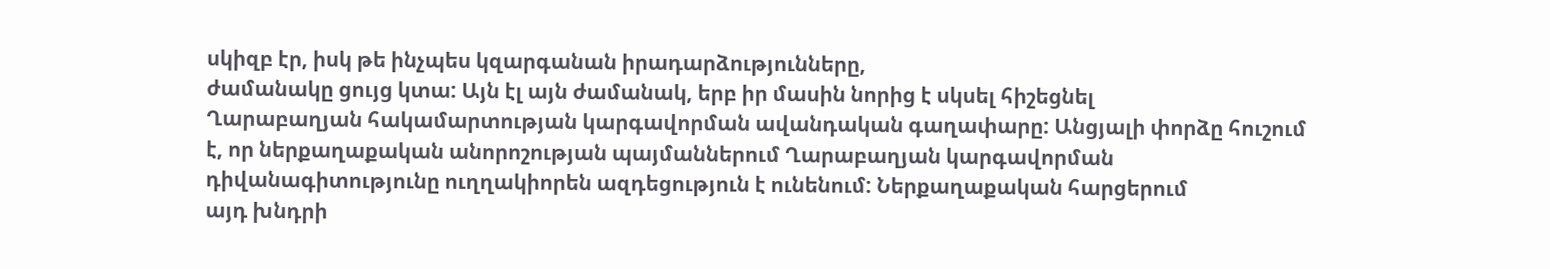սկիզբ էր, իսկ թե ինչպես կզարգանան իրադարձությունները,
ժամանակը ցույց կտա: Այն էլ այն ժամանակ, երբ իր մասին նորից է սկսել հիշեցնել
Ղարաբաղյան հակամարտության կարգավորման ավանդական գաղափարը: Անցյալի փորձը հուշում
է, որ ներքաղաքական անորոշության պայմաններում Ղարաբաղյան կարգավորման
դիվանագիտությունը ուղղակիորեն ազդեցություն է ունենում: Ներքաղաքական հարցերում
այդ խնդրի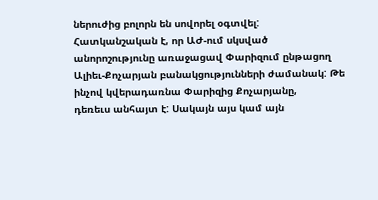ներուժից բոլորն են սովորել օգտվել:
Հատկանշական է, որ ԱԺ-ում սկսված անորոշությունը առաջացավ Փարիզում ընթացող
Ալիեւ-Քոչարյան բանակցությունների ժամանակ: Թե ինչով կվերադառնա Փարիզից Քոչարյանը,
դեռեւս անհայտ է: Սակայն այս կամ այն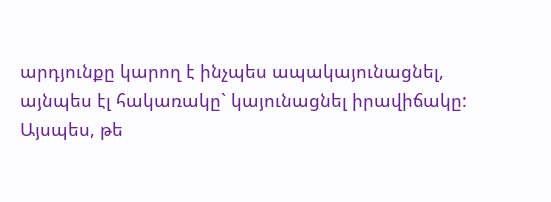արդյունքը կարող է ինչպես ապակայունացնել,
այնպես էլ հակառակը` կայունացնել իրավիճակը:
Այսպես, թե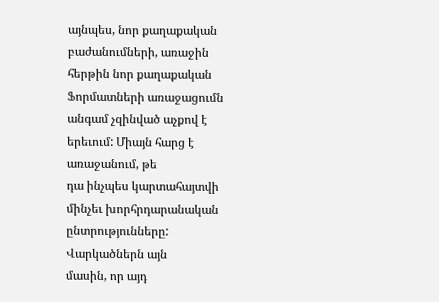այնպես, նոր քաղաքական բաժանումների, առաջին հերթին նոր քաղաքական
Ֆորմատների առաջացումն անգամ չզինված աչքով է երեւում: Միայն հարց է առաջանում, թե
դա ինչպես կարտահայտվի մինչեւ խորհրդարանական ընտրությունները: Վարկածներն այն
մասին, որ այդ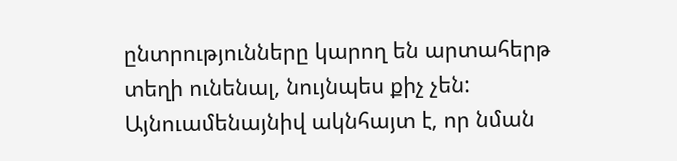ընտրությունները կարող են արտահերթ տեղի ունենալ, նույնպես քիչ չեն:
Այնուամենայնիվ ակնհայտ է, որ նման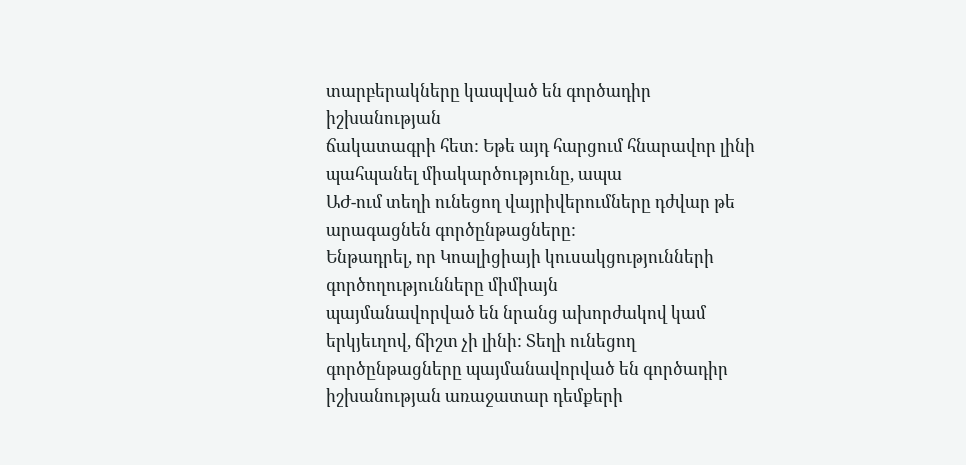տարբերակները կապված են գործադիր իշխանության
ճակատագրի հետ: Եթե այդ հարցում հնարավոր լինի պահպանել միակարծությունը, ապա
ԱԺ-ում տեղի ունեցող վայրիվերումները դժվար թե արագացնեն գործընթացները:
Ենթադրել, որ Կոալիցիայի կուսակցությունների գործողությունները միմիայն
պայմանավորված են նրանց ախորժակով կամ երկյեւղով, ճիշտ չի լինի: Տեղի ունեցող
գործընթացները պայմանավորված են գործադիր իշխանության առաջատար դեմքերի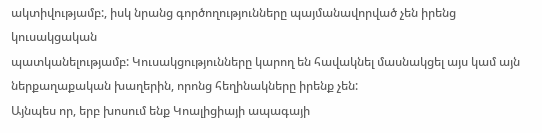ակտիվությամբ:, իսկ նրանց գործողությունները պայմանավորված չեն իրենց կուսակցական
պատկանելությամբ: Կուսակցությունները կարող են հավակնել մասնակցել այս կամ այն
ներքաղաքական խաղերին, որոնց հեղինակները իրենք չեն:
Այնպես որ, երբ խոսում ենք Կոալիցիայի ապագայի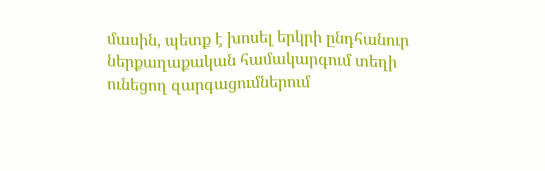մասին, պետք է խոսել երկրի ընդհանուր
ներքաղաքական համակարգում տեղի ունեցող զարգացումներում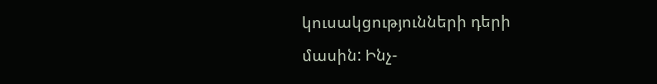կուսակցությունների դերի
մասին: Ինչ-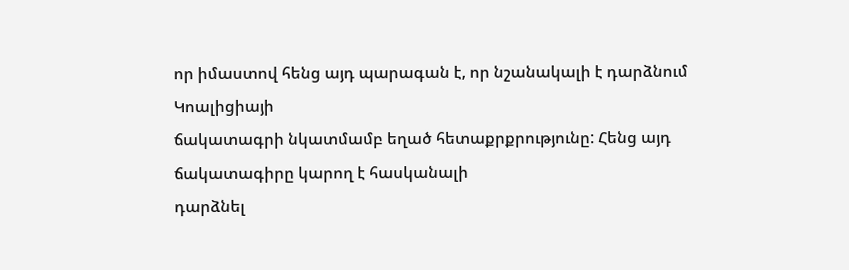որ իմաստով հենց այդ պարագան է, որ նշանակալի է դարձնում Կոալիցիայի
ճակատագրի նկատմամբ եղած հետաքրքրությունը: Հենց այդ ճակատագիրը կարող է հասկանալի
դարձնել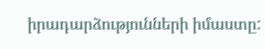իրադարձությունների իմաստը: